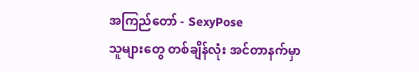အကြည်တော် - SexyPose
သူများတွေ တစ်ချိန်လုံး အင်တာနက်မှာ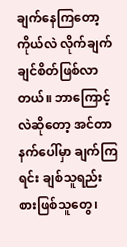ချက်နေကြတော့ ကိုယ်လဲ လိုက်ချက်ချင်စိတ်ဖြစ်လာတယ်။ ဘာကြောင့်လဲဆိုတော့ အင်တာနက်ပေါ်မှာ ချက်ကြရင်း ချစ်သူရည်းစားဖြစ်သူတွေ၊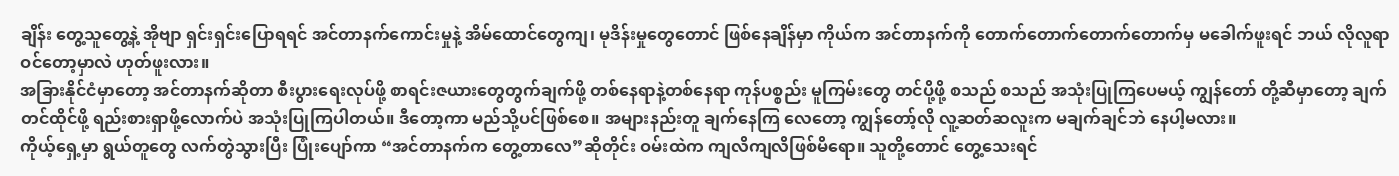ချိန်း တွေ့သူတွေ့နဲ့ အိုဗျာ ရှင်းရှင်းပြောရရင် အင်တာနက်ကောင်းမှုနဲ့ အိမ်ထောင်တွေကျ၊ မုဒိန်းမှုတွေတောင် ဖြစ်နေချိန်မှာ ကိုယ်က အင်တာနက်ကို တောက်တောက်တောက်တောက်မှ မခေါက်ဖူးရင် ဘယ် လိုလူရာဝင်တော့မှာလဲ ဟုတ်ဖူးလား။
အခြားနိုင်ငံမှာတော့ အင်တာနက်ဆိုတာ စီးပွားရေးလုပ်ဖို့ စာရင်းဇယားတွေတွက်ချက်ဖို့ တစ်နေရာနဲ့တစ်နေရာ ကုန်ပစ္စည်း မူကြမ်းတွေ တင်ပို့ဖို့ စသည် စသည် အသုံးပြုကြပေမယ့် ကျွန်တော် တို့ဆီမှာတော့ ချက်တင်ထိုင်ဖို့ ရည်းစားရှာဖို့လောက်ပဲ အသုံးပြုကြပါတယ်။ ဒီတော့ကာ မည်သို့ပင်ဖြစ်စေ။ အများနည်းတူ ချက်နေကြ လေတော့ ကျွန်တော့်လို လူ့ဆတ်ဆလူးက မချက်ချင်ဘဲ နေပါ့မလား။
ကိုယ့်ရှေ့မှာ ရွယ်တူတွေ လက်တွဲသွားပြီး ပြုံးပျော်ကာ “အင်တာနက်က တွေ့တာလေ”ဆိုတိုင်း ဝမ်းထဲက ကျလိကျလိဖြစ်မိရော။ သူတို့တောင် တွေ့သေးရင်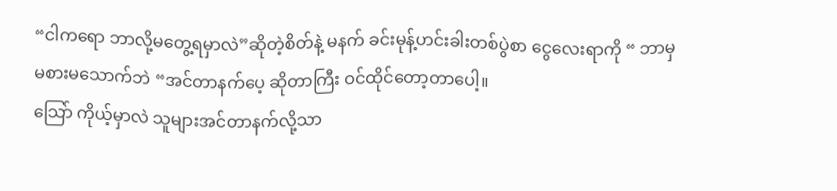“ငါကရော ဘာလို့မတွေ့ရမှာလဲ”ဆိုတဲ့စိတ်နဲ့ မနက် ခင်းမုန့်ဟင်းခါးတစ်ပွဲစာ ငွေလေးရာကို “ ဘာမှမစားမသောက်ဘဲ “အင်တာနက်ပေ့ ဆိုတာကြီး ဝင်ထိုင်တော့တာပေါ့။
သြော် ကိုယ့်မှာလဲ သူများအင်တာနက်လို့သာ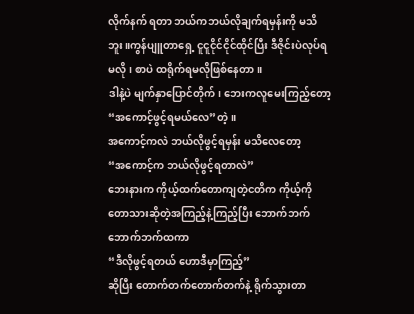လိုက်နက် ရတာ ဘယ်ကဘယ်လိုချက်ရမှန်းကို မသိဘူး။ကွန်ပျူတာရှေ့ ငူငူငိုင်ငိုင်ထိုင်ပြီး ဒီဇိုင်းပဲလုပ်ရမလို၊ စာပဲ ထရိုက်ရမလိုဖြစ်နေတာ။
ဒါနဲ့ပဲ မျက်နှာပြောင်တိုက်၊ ဘေးကလူမေးကြည့်တော့ “အကောင့်ဖွင့်ရမယ်လေ”တဲ့။
အကောင့်ကလဲ ဘယ်လိုဖွင့်ရမှန်း မသိလေတော့
“အကောင့်က ဘယ်လိုဖွင့်ရတာလဲ”
ဘေးနားက ကိုယ့်ထက်တောကျတဲ့ငတိက ကိုယ့်ကို တောသားဆိုတဲ့အကြည့်နဲ့ကြည့်ပြီး ဘောက်ဘက်ဘောက်ဘက်ထကာ
“ဒီလိုဖွင့်ရတယ် ဟောဒီမှာကြည့်”
ဆိုပြီး တောက်တက်တောက်တက်နဲ့ ရိုက်သွားတာ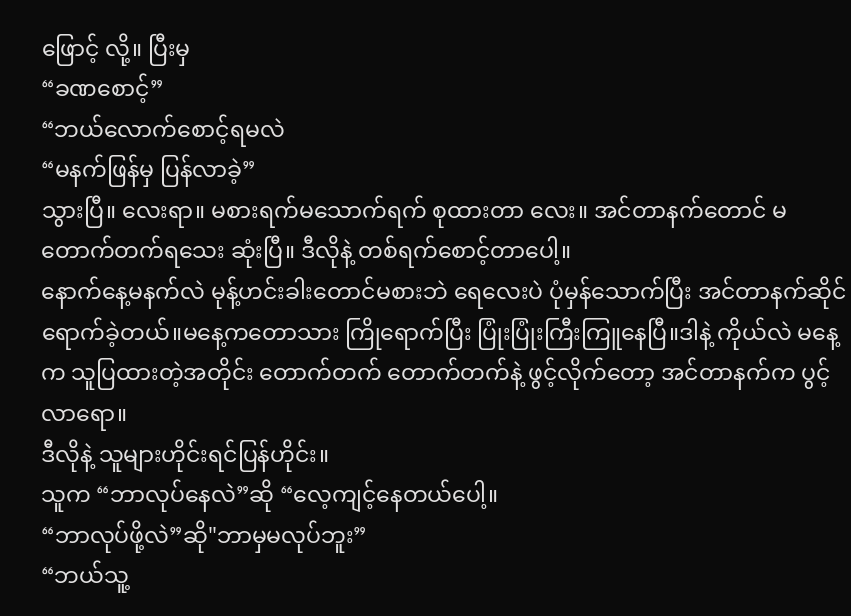ဖြောင့် လို့။ ပြီးမှ
“ခဏစောင့်”
“ဘယ်လောက်စောင့်ရမလဲ
“မနက်ဖြန်မှ ပြန်လာခဲ့”
သွားပြီ။ လေးရာ။ မစားရက်မသောက်ရက် စုထားတာ လေး။ အင်တာနက်တောင် မတောက်တက်ရသေး ဆုံးပြီ။ ဒီလိုနဲ့ တစ်ရက်စောင့်တာပေါ့။
နောက်နေ့မနက်လဲ မုန့်ဟင်းခါးတောင်မစားဘဲ ရေလေးပဲ ပုံမှန်သောက်ပြီး အင်တာနက်ဆိုင်ရောက်ခဲ့တယ်။မနေ့ကတောသား ကြိုရောက်ပြီး ပြုံးပြုံးကြီးကြူနေပြီ။ဒါနဲ့ ကိုယ်လဲ မနေ့က သူပြထားတဲ့အတိုင်း တောက်တက် တောက်တက်နဲ့ ဖွင့်လိုက်တော့ အင်တာနက်က ပွင့်လာရော။
ဒီလိုနဲ့ သူများဟိုင်းရင်ပြန်ဟိုင်း။
သူက “ဘာလုပ်နေလဲ”ဆို “လေ့ကျင့်နေတယ်ပေါ့။
“ဘာလုပ်ဖို့လဲ”ဆို"ဘာမှမလုပ်ဘူး”
“ဘယ်သူ့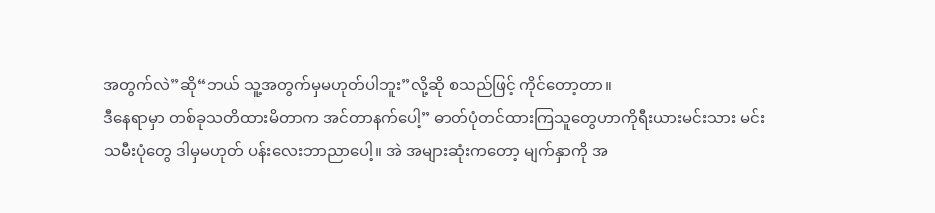အတွက်လဲ”ဆို“ဘယ် သူ့အတွက်မှမဟုတ်ပါဘူး”လို့ဆို စသည်ဖြင့် ကိုင်တော့တာ။
ဒီနေရာမှာ တစ်ခုသတိထားမိတာက အင်တာနက်ပေါ့” ဓာတ်ပုံတင်ထားကြသူတွေဟာကိုရီးယားမင်းသား မင်းသမီးပုံတွေ ဒါမှမဟုတ် ပန်းလေးဘာညာပေါ့။ အဲ အများဆုံးကတော့ မျက်နှာကို အ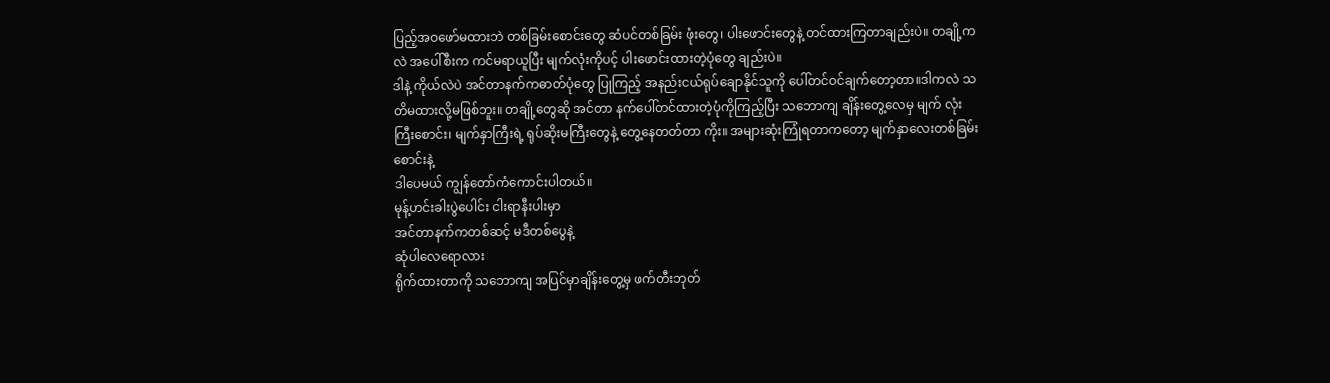ပြည့်အဝဖော်မထားဘဲ တစ်ခြမ်းစောင်းတွေ ဆံပင်တစ်ခြမ်း ဖုံးတွေ၊ ပါးဖောင်းတွေနဲ့ တင်ထားကြတာချည်းပဲ။ တချို့ကလဲ အပေါ်စီးက ကင်မရာယူပြီး မျက်လုံးကိုပင့် ပါးဖောင်းထားတဲ့ပုံတွေ ချည်းပဲ။
ဒါနဲ့ ကိုယ်လဲပဲ အင်တာနက်ကဓာတ်ပုံတွေ ပြုကြည့် အနည်းငယ်ရုပ်ချောနိုင်သူကို ပေါ်တင်ဝင်ချက်တော့တာ။ဒါကလဲ သတိမထားလို့မဖြစ်ဘူး။ တချို့တွေဆို အင်တာ နက်ပေါ်တင်ထားတဲ့ပုံကိုကြည့်ပြီး သဘောကျ ချိန်းတွေ့လေမှ မျက် လုံးကြီးစောင်း၊ မျက်နှာကြီးရဲ့ ရုပ်ဆိုးမကြီးတွေနဲ့ တွေ့နေတတ်တာ ကိုး။ အများဆုံးကြုံရတာကတော့ မျက်နှာလေးတစ်ခြမ်းစောင်းနဲ့
ဒါပေမယ် ကျွန်တော်ကံကောင်းပါတယ်။
မုန့်ဟင်းခါးပွဲပေါင်း ငါးရာနီးပါးမှာ
အင်တာနက်ကတစ်ဆင့် မဒီတစ်ပွေနဲ့
ဆုံပါလေရောလား
ရိုက်ထားတာကို သဘောကျ အပြင်မှာချိန်းတွေ့မှ ဖက်တီးဘုတ်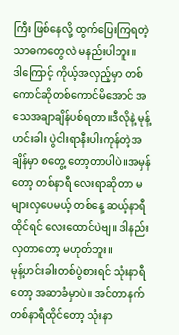ကြီး ဖြစ်နေလို့ ထွက်ပြေးကြရတဲ့ သာဓကတွေလဲ မနည်းပါဘူး။
ဒါကြောင့် ကိုယ့်အလှည့်မှာ တစ်ကောင်ဆိုတစ်ကောင်မိအောင် အသေအချာချိန်ပစ်ရတာ။ဒီလိုနဲ့ မုန့်ဟင်းခါး ပွဲငါးရာနီးပါးကုန်တဲ့အချိန်မှာ စတွေ့ တော့တာပါပဲ။အမှန်တော့ တစ်နာရီ လေးရာဆိုတာ မများလှပေမယ့် တစ်နေ့ ဆယ့်နာရီထိုင်ရင် လေးထောင်ပဲဗျ။ ဒါနည်းလှတာတော့ မဟုတ်ဘူး။
မုန့်ဟင်းခါးတစ်ပွဲစားရင် သုံးနာရီတော့ အဆာခံမှာပဲ။ အင်တာနက်တစ်နာရီထိုင်တော့ သုံးနာ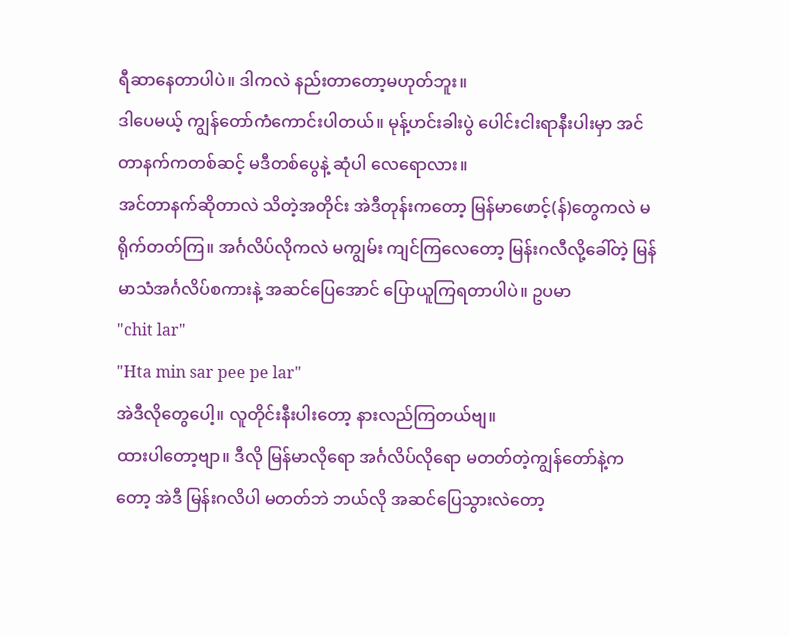ရီဆာနေတာပါပဲ။ ဒါကလဲ နည်းတာတော့မဟုတ်ဘူး။
ဒါပေမယ့် ကျွန်တော်ကံကောင်းပါတယ်။ မုန့်ဟင်းခါးပွဲ ပေါင်းငါးရာနီးပါးမှာ အင်တာနက်ကတစ်ဆင့် မဒီတစ်ပွေနဲ့ ဆုံပါ လေရောလား။
အင်တာနက်ဆိုတာလဲ သိတဲ့အတိုင်း အဲဒီတုန်းကတော့ မြန်မာဖောင့်(န်)တွေကလဲ မရိုက်တတ်ကြ။ အင်္ဂလိပ်လိုကလဲ မကျွမ်း ကျင်ကြလေတော့ မြန်းဂလီလို့ခေါ်တဲ့ မြန်မာသံအင်္ဂလိပ်စကားနဲ့ အဆင်ပြေအောင် ပြောယူကြရတာပါပဲ။ ဥပမာ
"chit lar"
"Hta min sar pee pe lar"
အဲဒီလိုတွေပေါ့။ လူတိုင်းနီးပါးတော့ နားလည်ကြတယ်ဗျ။
ထားပါတော့ဗျာ။ ဒီလို မြန်မာလိုရော အင်္ဂလိပ်လိုရော မတတ်တဲ့ကျွန်တော်နဲ့ကတော့ အဲဒီ မြန်းဂလိပါ မတတ်ဘဲ ဘယ်လို အဆင်ပြေသွားလဲတော့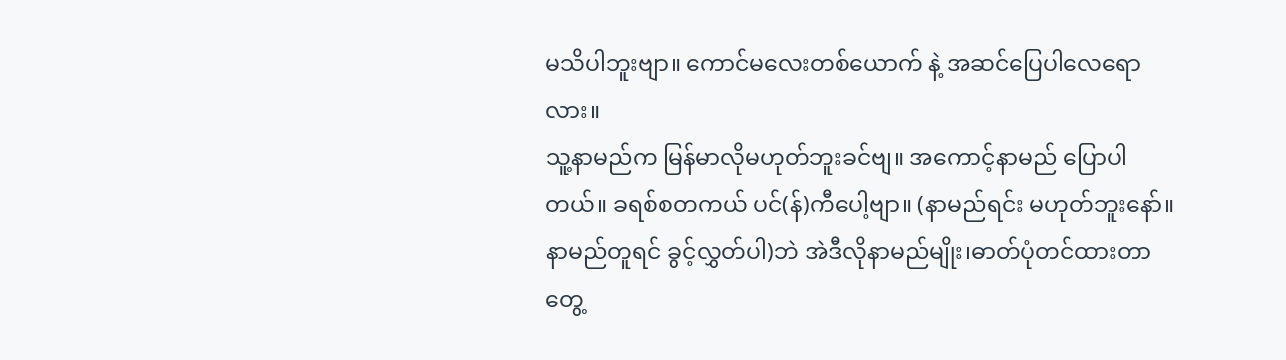မသိပါဘူးဗျာ။ ကောင်မလေးတစ်ယောက် နဲ့ အဆင်ပြေပါလေရောလား။
သူ့နာမည်က မြန်မာလိုမဟုတ်ဘူးခင်ဗျ။ အကောင့်နာမည် ပြောပါတယ်။ ခရစ်စတကယ် ပင်(န်)ကီပေါ့ဗျာ။ (နာမည်ရင်း မဟုတ်ဘူးနော်။ နာမည်တူရင် ခွင့်လွှတ်ပါ)ဘဲ အဲဒီလိုနာမည်မျိုး၊ဓာတ်ပုံတင်ထားတာတွေ့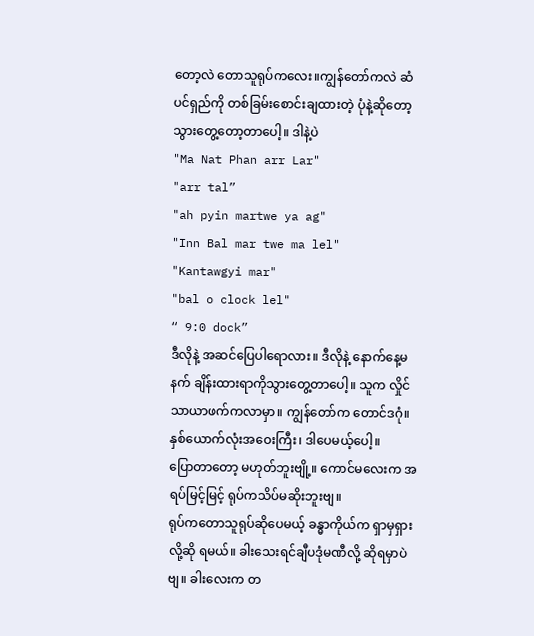တော့လဲ တောသူရုပ်ကလေး။ကျွန်တော်ကလဲ ဆံပင်ရှည်ကို တစ်ခြမ်းစောင်းချထားတဲ့ ပုံနဲ့ဆိုတော့ သွားတွေ့တော့တာပေါ့။ ဒါနဲ့ပဲ
"Ma Nat Phan arr Lar"
"arr tal”
"ah pyin martwe ya ag"
"Inn Bal mar twe ma lel"
"Kantawgyi mar"
"bal o clock lel"
“ 9:0 dock”
ဒီလိုနဲ့ အဆင်ပြေပါရောလား။ ဒီလိုနဲ့ နောက်နေ့မနက် ချိန်းထားရာကိုသွားတွေ့တာပေါ့။ သူက လှိုင်သာယာဖက်ကလာမှာ။ ကျွန်တော်က တောင်ဒဂုံ။ နှစ်ယောက်လုံးအဝေးကြီး၊ ဒါပေမယ့်ပေါ့။
ပြောတာတော့ မဟုတ်ဘူးဗျို့။ ကောင်မလေးက အရပ်မြင့်မြင့် ရုပ်ကသိပ်မဆိုးဘူးဗျ။
ရုပ်ကတောသူရုပ်ဆိုပေမယ့် ခန္ဓာကိုယ်က ရှာမှရှားလို့ဆို ရမယ်။ ခါးသေးရင်ချီပဒုံမဏီလို့ ဆိုရမှာပဲဗျ။ ခါးလေးက တ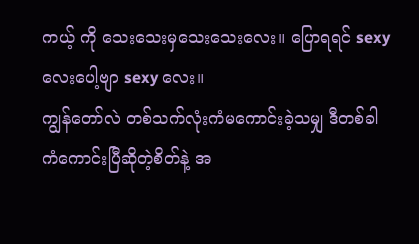ကယ့် ကို သေးသေးမှသေးသေးလေး။ ပြောရရင် sexy လေးပေါ့ဗျာ sexy လေး။
ကျွန်တော်လဲ တစ်သက်လုံးကံမကောင်းခဲ့သမျှ ဒီတစ်ခါ ကံကောင်းပြီဆိုတဲ့စိတ်နဲ့ အ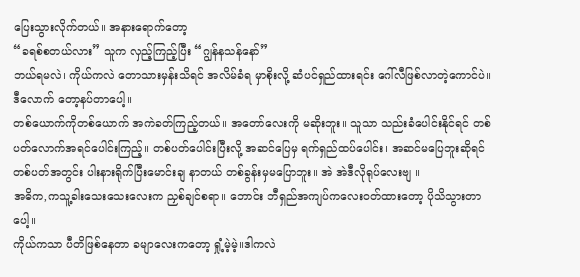ပြေးသွားလိုက်တယ်။ အနားရောက်တော့
“ခရစ်စတယ်လား” သူက လှည့်ကြည့်ပြီး “ဂျွန်နသန်နော်”
ဘယ်ရမလဲ၊ ကိုယ်ကလဲ တောသားမှန်းသိရင် အလိမ်ခံရ မှာစိုးလို့ ဆံပင်ရှည်ထားရင်း ဂေါ်လီဖြစ်လာတဲ့ကောင်ပဲ။ ဒီလောက် တော့နပ်တာပေါ့။
တစ်ယောက်ကိုတစ်ယောက် အကဲခတ်ကြည့်တယ်။ အတော်လေးကို မဆိုးဘူး။ သူသာ သည်းခံပေါင်းနိုင်ရင် တစ်ပတ်လောက်အရင်ပေါင်းကြည့်။ တစ်ပတ်ပေါင်းပြီးလို့ အဆင်ပြေမှ ရက်ရှည်ထပ်ပေါင်း၊ အဆင်မပြေဘူးဆိုရင် တစ်ပတ်အတွင်း ပါးနားရိုက်ပြီးမောင်းချ နာတယ် တစ်ခွန်းမှမပြောဘူး။ အဲ အဲဒီလိုရုပ်လေးဗျ ။
အဓိက,ကသူ့ခါးသေးသေးလေးက ညှစ်ချင်စရာ။ ဘောင်း ဘီရှည်အကျပ်ကလေးဝတ်ထားတော့ ပိုသိသွားတာပေါ့။
ကိုယ်ကသာ ပီတိဖြစ်နေတာ ခမျာလေးကတော့ ရှုံ့မဲ့မဲ့။ဒါကလဲ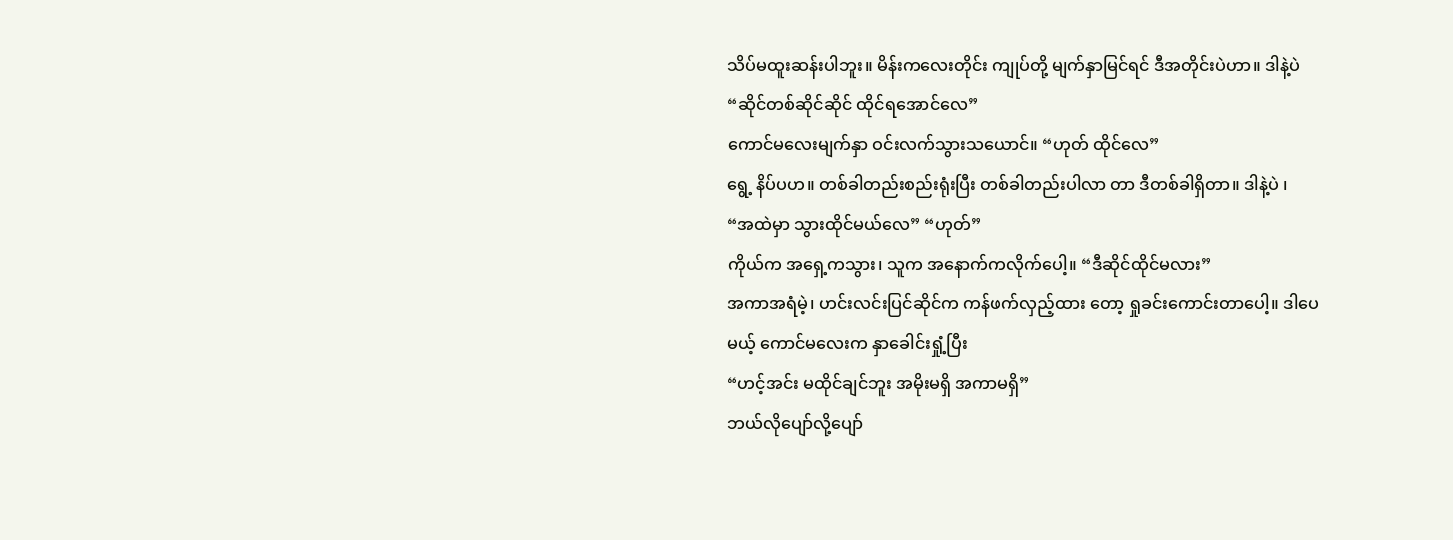သိပ်မထူးဆန်းပါဘူး။ မိန်းကလေးတိုင်း ကျုပ်တို့ မျက်နှာမြင်ရင် ဒီအတိုင်းပဲဟာ။ ဒါနဲ့ပဲ
“ဆိုင်တစ်ဆိုင်ဆိုင် ထိုင်ရအောင်လေ”
ကောင်မလေးမျက်နှာ ဝင်းလက်သွားသယောင်။ “ဟုတ် ထိုင်လေ”
ရွေ့ နိပ်ပဟ။ တစ်ခါတည်းစည်းရုံးပြီး တစ်ခါတည်းပါလာ တာ ဒီတစ်ခါရှိတာ။ ဒါနဲ့ပဲ ၊
“အထဲမှာ သွားထိုင်မယ်လေ” “ဟုတ်”
ကိုယ်က အရှေ့ကသွား၊ သူက အနောက်ကလိုက်ပေါ့။ “ဒီဆိုင်ထိုင်မလား”
အကာအရံမဲ့၊ ဟင်းလင်းပြင်ဆိုင်က ကန်ဖက်လှည့်ထား တော့ ရှုခင်းကောင်းတာပေါ့။ ဒါပေမယ့် ကောင်မလေးက နှာခေါင်းရှုံ့ပြီး
“ဟင့်အင်း မထိုင်ချင်ဘူး အမိုးမရှိ အကာမရှိ”
ဘယ်လိုပျော်လို့ပျော်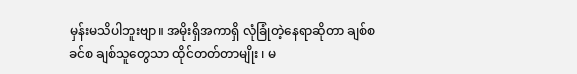မှန်းမသိပါဘူးဗျာ။ အမိုးရှိအကာရှိ လုံခြုံတဲ့နေရာဆိုတာ ချစ်စခင်စ ချစ်သူတွေသာ ထိုင်တတ်တာမျိုး ၊ မ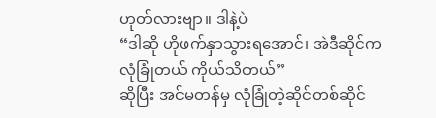ဟုတ်လားဗျာ။ ဒါနဲ့ပဲ
“ဒါဆို ဟိုဖက်နှာသွားရအောင်၊ အဲဒီဆိုင်က လုံခြုံတယ် ကိုယ်သိတယ်”
ဆိုပြီး အင်မတန်မှ လုံခြုံတဲ့ဆိုင်တစ်ဆိုင်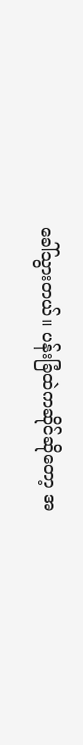ခေါ်သွားတယ်။ ပန်းခြံထဲကဆိုင်ဆိုတော့ အ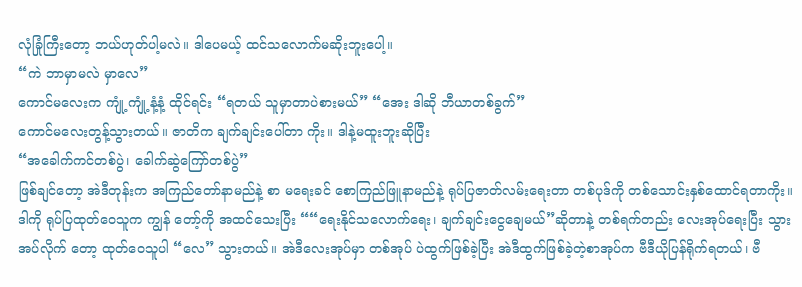လုံခြုံကြီးတော့ ဘယ်ဟုတ်ပါ့မလဲ။ ဒါပေမယ့် ထင်သလောက်မဆိုးဘူးပေါ့။
“ကဲ ဘာမှာမလဲ မှာလေ”
ကောင်မလေးက ကျုံ့ကျုံ့နံ့နံ့ ထိုင်ရင်း “ရတယ် သူမှာတာပဲစားမယ်” “အေး ဒါဆို ဘီယာတစ်ခွက်”
ကောင်မလေးတွန့်သွားတယ်။ ဇာတိက ချက်ချင်းပေါ်တာ ကိုး။ ဒါနဲ့မထူးဘူးဆိုပြီး
“အခေါက်ကင်တစ်ပွဲ၊ ခေါက်ဆွဲကြော်တစ်ပွဲ”
ဖြစ်ချင်တော့ အဲဒီတုန်းက အကြည်တော်နာမည်နဲ့ စာ မရေးခင် စောကြည်ဖြူနာမည်နဲ့ ရုပ်ပြဇာတ်လမ်းရေးတာ တစ်ပုဒ်ကို တစ်သောင်းနှစ်ထောင်ရတာကိုး။ ဒါကို ရုပ်ပြထုတ်ဝေသူက ကျွန် တော့်ကို အထင်သေးပြီး ““ရေးနိုင်သလောက်ရေး၊ ချက်ချင်းငွေချေမယ်”ဆိုတာနဲ့ တစ်ရက်တည်း လေးအုပ်ရေးပြီး သွားအပ်လိုက် တော့ ထုတ်ဝေသူပါ “လေ” သွားတယ်။ အဲဒီလေးအုပ်မှာ တစ်အုပ် ပဲထွက်ဖြစ်ခဲ့ပြီး အဲဒီထွက်ဖြစ်ခဲ့တဲ့စာအုပ်က ဗီဒီယိုပြန်ရိုက်ရတယ်၊ ဗီ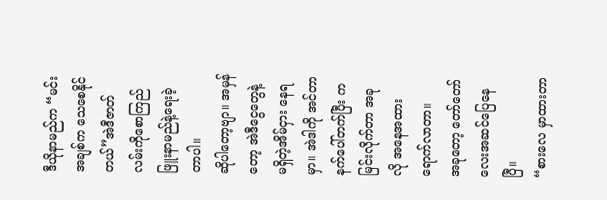ဒီယိုနာမည်က “မင်းအချစ်က သေစေနိုင်တယ်”အဲဒီဇာတ်လမ်းကိုစောကြည်ဖြူးနာမည်နဲ့ရေးခဲ့တာပါ။
ဆိုပါတော့ဗျာ။ အမှန်တော့ အဲဒီငွေတွေနဲ့ မရှိတဲ့အိမ်ငှား နေရမှာ။ အဲဒါကို အင်တာနက်ပေါ်တက်ပြီး ကမြင်းလိုက်တာ အခု လို အနေအထားရောက်လာတာ။
အခုတော့ တော်တော်လေးအဆင်ပြေနေပြီ။
“စားလေ မှာထားတာ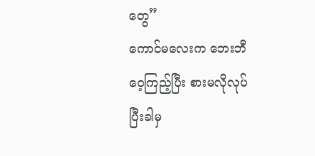တွေ”
ကောင်မလေးက ဘေးဘီဝေ့ကြည့်ပြီး စားမလိုလုပ်ပြီးခါမှ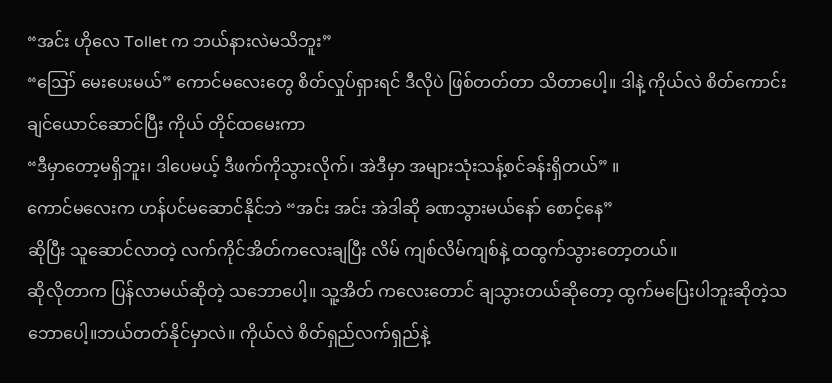“အင်း ဟိုလေ Tollet က ဘယ်နားလဲမသိဘူး”
“ဪ မေးပေးမယ်” ကောင်မလေးတွေ စိတ်လှုပ်ရှားရင် ဒီလိုပဲ ဖြစ်တတ်တာ သိတာပေါ့။ ဒါနဲ့ ကိုယ်လဲ စိတ်ကောင်းချင်ယောင်ဆောင်ပြီး ကိုယ် တိုင်ထမေးကာ
“ဒီမှာတော့မရှိဘူး၊ ဒါပေမယ့် ဒီဖက်ကိုသွားလိုက်၊ အဲဒီမှာ အများသုံးသန့်စင်ခန်းရှိတယ်” ။
ကောင်မလေးက ဟန်ပင်မဆောင်နိုင်ဘဲ “အင်း အင်း အဲဒါဆို ခဏသွားမယ်နော် စောင့်နေ”
ဆိုပြီး သူဆောင်လာတဲ့ လက်ကိုင်အိတ်ကလေးချပြီး လိမ် ကျစ်လိမ်ကျစ်နဲ့ ထထွက်သွားတော့တယ်။
ဆိုလိုတာက ပြန်လာမယ်ဆိုတဲ့ သဘောပေါ့။ သူ့အိတ် ကလေးတောင် ချသွားတယ်ဆိုတော့ ထွက်မပြေးပါဘူးဆိုတဲ့သဘောပေါ့။ဘယ်တတ်နိုင်မှာလဲ။ ကိုယ်လဲ စိတ်ရှည်လက်ရှည်နဲ့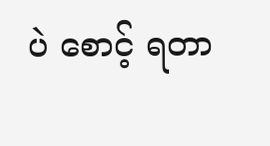ပဲ စောင့် ရတာ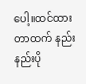ပေါ့။ထင်ထားတာထက် နည်းနည်းပို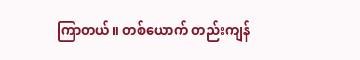ကြာတယ်။ တစ်ယောက် တည်းကျန်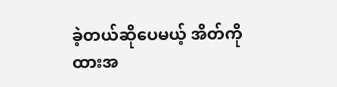ခဲ့တယ်ဆိုပေမယ့် အိတ်ကိုထားအ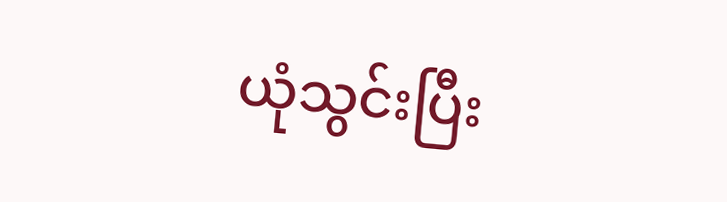ယုံသွင်းပြီး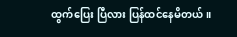ထွက်ပြေး ပြီလား ပြန်ထင်နေမိတယ်။